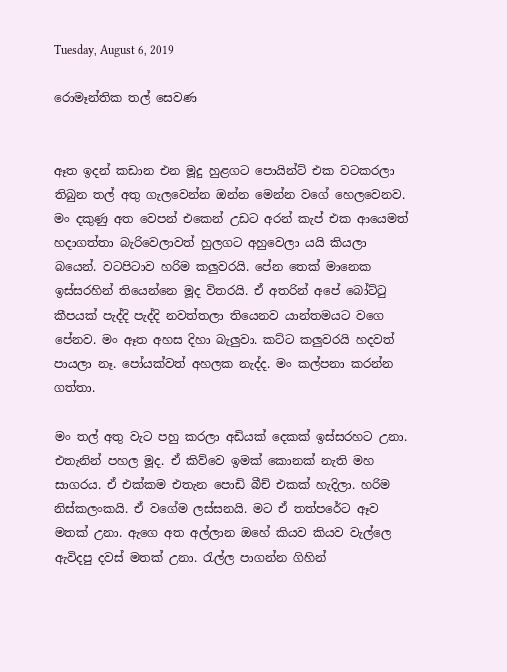Tuesday, August 6, 2019

රොමෑන්තික තල් සෙවණ


ඈත ඉදන් කඩාන එන මූදු හුළගට පොයින්ට් එක වටකරලා තිබුන තල් අතු ගැලවෙන්න ඔන්න මෙන්න වගේ හෙලවෙනව. මං දකුණු අත වෙපන් එකෙන් උඩට අරන් කැප් එක ආයෙමත් හදාගත්තා බැරිවෙලාවත් හුලගට අහුවෙලා යයි කියලා බයෙන්. වටපිටාව හරිම කලුවරයි. පේන තෙක් මානෙක ඉස්සරහින් තියෙන්නෙ මූද විතරයි. ඒ අතරින් අපේ බෝට්ටු කීපයක් පැද්දි පැද්දි නවත්තලා තියෙනව යාන්තමයට වගෙ පේනව. මං ඈත අහස දිහා බැලුවා. කට්ට කලුවරයි හදවත් පායලා නෑ. පෝයක්වත් අහලක නැද්ද. මං කල්පනා කරන්න ගත්තා.

මං තල් අතු වැට පහු කරලා අඩියක් දෙකක් ඉස්සරහට උනා. එතැනින් පහල මූද. ඒ කිව්වෙ ඉමක් කොනක් නැති මහ සාගරය. ඒ එක්කම එතැන පොඩි බීච් එකක් හැදිලා. හරිම නිස්කලංකයි. ඒ වගේම ලස්සනයි. මට ඒ තත්පරේට ඈව මතක් උනා. ඇගෙ අත අල්ලාන ඔහේ කියව කියව වැල්ලෙ ඇවිදපු දවස් මතක් උනා. රැල්ල පාගන්න ගිහින්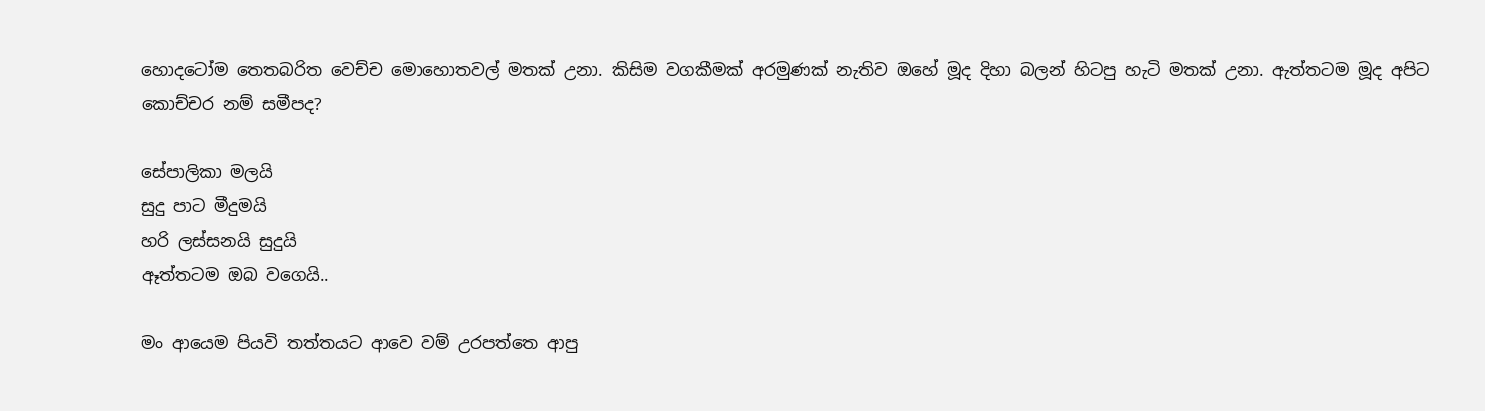හොදටෝම තෙතබරිත වෙච්ච මොහොතවල් මතක් උනා. කිසිම වගකීමක් අරමුණක් නැතිව ඔහේ මූද දිහා බලන් හිටපු හැටි මතක් උනා. ඇත්තටම මූද අපිට කොච්චර නම් සමීපද?

සේපාලිකා මලයි
සුදු පාට මීදුමයි
හරි ලස්සනයි සුදුයි
ඈත්තටම ඔබ වගෙයි..

මං ආයෙම පියවි තත්තයට ආවෙ වම් උරපත්තෙ ආපු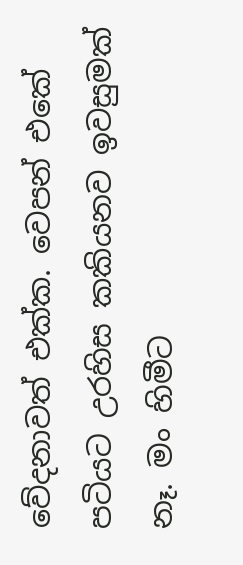වේදනාවත් එක්ක. වෙපන් එකේ පටියට උරහිස කකියනව ඉවසුමක් නෑ. මං හිමීට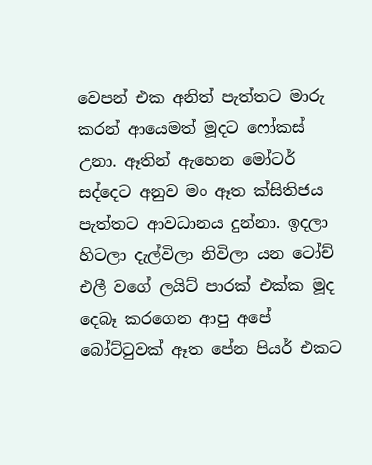වෙපන් එක අනිත් පැත්තට මාරු කරන් ආයෙමත් මූදට ෆෝකස් උනා. ඈතින් ඇහෙන මෝටර් සද්දෙට අනුව මං ඈත ක්සිතිජය පැත්තට ආවධානය දුන්නා. ඉදලා හිටලා දැල්විලා නිවිලා යන ටෝච් එලී වගේ ලයිට් පාරක් එක්ක මූද දෙබෑ කරගෙන ආපු අපේ බෝට්ටුවක් ඈත පේන පියර් එකට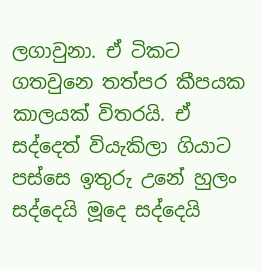ලගාවුනා. ඒ ටිකට ගතවුනෙ තත්පර කීපයක කාලයක් විතරයි. ඒ සද්දෙත් වියැකිලා ගියාට පස්සෙ ඉතුරු උනේ හුලං සද්දෙයි මූදෙ සද්දෙයි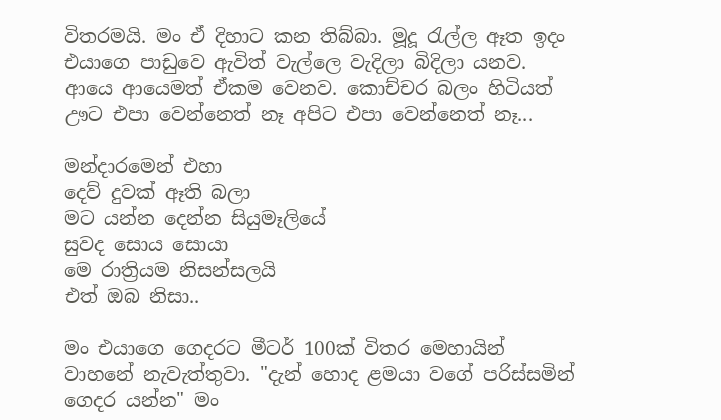විතරමයි. මං ඒ දිහාට කන තිබ්බා. මූදූ රැල්ල ඈත ඉදං එයාගෙ පාඩුවෙ ඇවිත් වැල්ලෙ වැදිලා බිදිලා යනව. ආයෙ ආයෙමත් ඒකම වෙනව. කොච්චර බලං හිටියත් ඌට එපා වෙන්නෙත් නෑ අපිට එපා වෙන්නෙත් නෑ...

මන්දාරමෙන් එහා
දෙව් දුවක් ඈති බලා
මට යන්න දෙන්න සියුමෑලියේ
සුවද සොය සොයා
මෙ රාත්‍රියම නිසන්සලයි
එත් ඔබ නිසා..

මං එයාගෙ ගෙදරට මීටර් 100ක් විතර මෙහායින් වාහනේ නැවැත්තුවා. "දැන් හොද ළමයා වගේ පරිස්සමින් ගෙදර යන්න" මං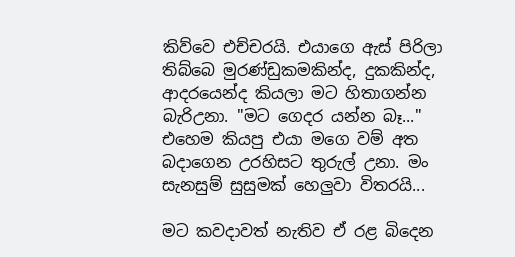කිව්වෙ එච්චරයි. එයාගෙ ඇස් පිරිලා තිබ්බෙ මුරණ්ඩුකමකින්ද, දුකකින්ද, ආදරයෙන්ද කියලා මට හිතාගන්න බැරිඋනා. "මට ගෙදර යන්න බෑ..." එහෙම කියපු එයා මගෙ වම් අත බදාගෙන උරහිසට තුරුල් උනා. මං සැනසුම් සුසුමක් හෙලුවා විතරයි...

මට කවදාවත් නැතිව ඒ රළ බිදෙන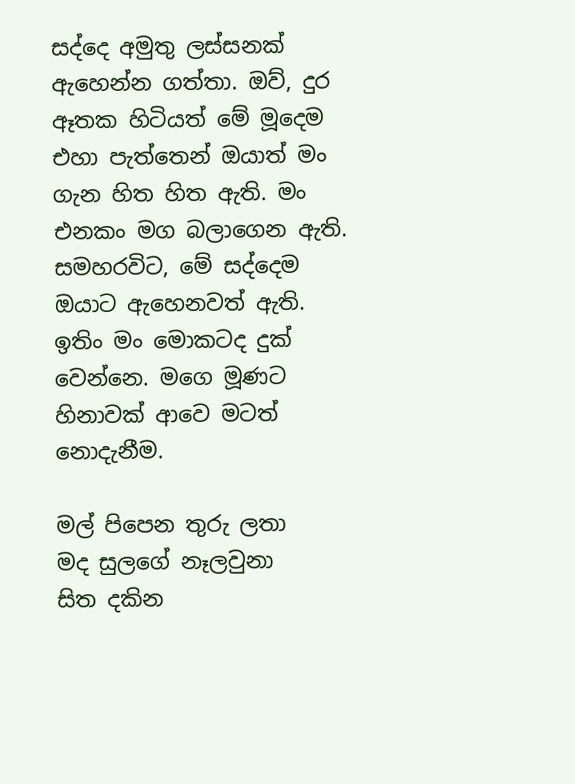සද්දෙ අමුතු ලස්සනක් ඇහෙන්න ගත්තා. ඔව්, දුර ඈතක හිටියත් මේ මූදෙම එහා පැත්තෙන් ඔයාත් මං ගැන හිත හිත ඇති. මං එනකං මග බලාගෙන ඇති. සමහරවිට, මේ සද්දෙම ඔයාට ඇහෙනවත් ඇති. ඉතිං මං මොකටද දුක් වෙන්නෙ. මගෙ මූණට හිනාවක් ආවෙ මටත් නොදැනීම.

මල් පිපෙන තුරු ලතා
මද සුලගේ නෑලවුනා
සිත දකින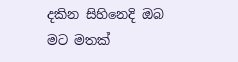දකින සිහිනෙදි ඔබ
මට මතක්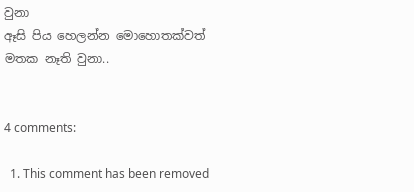වුනා
ඈසි පිය හෙලන්න මොහොතක්වත්
මතක නෑති වුනා..


4 comments:

  1. This comment has been removed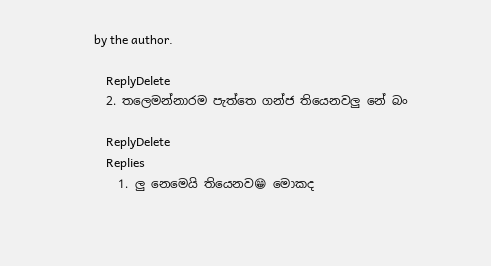by the author.

    ReplyDelete
  2. තලෙමන්නාරම පැත්තෙ ගන්ජ තියෙනවලු නේ බං

    ReplyDelete
    Replies
    1. ලු නෙමෙයි තියෙනව😁 මොකද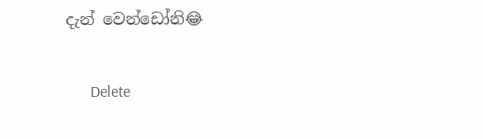දැන් වෙන්ඩෝනි😂

      Delete